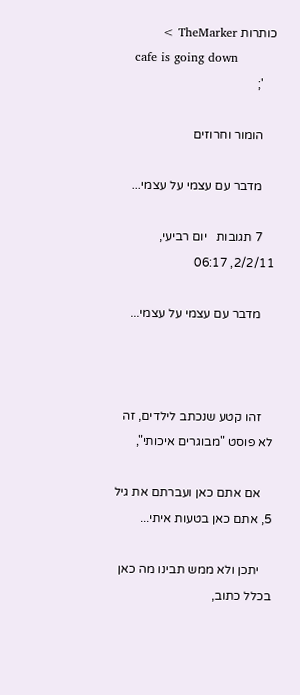כותרות TheMarker >
    cafe is going down
    ';

    הומור וחרוזים

    מדבר עם עצמי על עצמי...

    7 תגובות   יום רביעי, 2/2/11, 06:17

    מדבר עם עצמי על עצמי...



    זהו קטע שנכתב לילדים, זה לא פוסט "מבוגרים איכותי",

    אם אתם כאן ועברתם את גיל 5, אתם כאן בטעות איתי...

    יתכן ולא ממש תבינו מה כאן בכלל כתוב,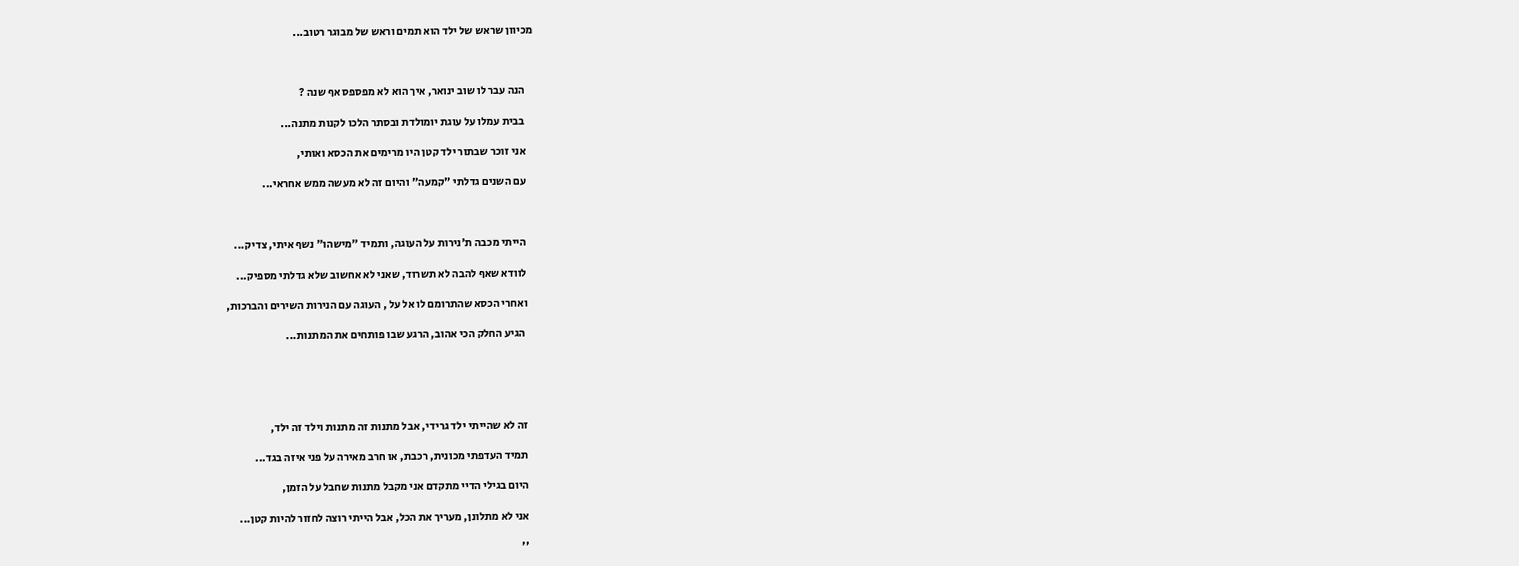מכיוון שראש של ילד הוא תמים וראש של מבוגר רטוב...



    הנה עבר לו שוב ינואר, איך הוא לא מפספס אף שנה ?

    בבית עמלו על עוגת יומולדת ובסתר הלכו לקנות מתנה...

    אני זוכר שבתור ילד קטן היו מרימים את הכסא ואותי,

    עם השנים גדלתי "קמעה" והיום זה לא מעשה ממש אחראי...



    הייתי מכבה ת'נירות על העוגה, ותמיד "מישהו" נשף איתי, צדיק...

    לוודא שאף להבה לא תשרוד, שאני לא אחשוב שלא גדלתי מספיק...

    ואחרי הכסא שהתרומם לו אל על , העוגה עם הנירות השירים והברכות,

     הגיע החלק הכי אהוב, הרגע שבו פותחים את המתנות...





    זה לא שהייתי ילד גרידי, אבל מתנות זה מתנות וילד זה ילד,

    תמיד העדפתי מכונית, רכבת, או חרב מאירה על פני איזה בגד...

    היום בגילי הדיי מתקדם אני מקבל מתנות שחבל על הזמן,

    אני לא מתלונן, מעריך את הכל, אבל הייתי רוצה לחזור להיות קטן...

    ''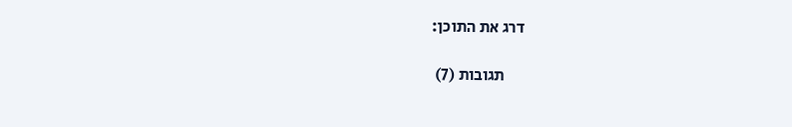דרג את התוכן:

      תגובות (7)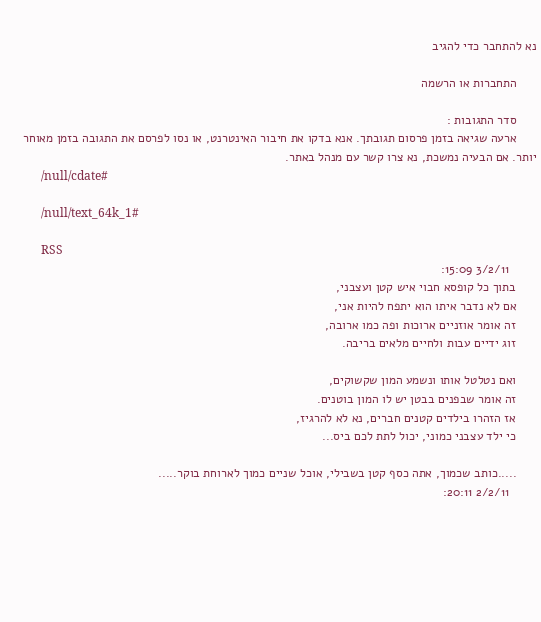נא להתחבר כדי להגיב

      התחברות או הרשמה

      סדר התגובות :
      ארעה שגיאה בזמן פרסום תגובתך. אנא בדקו את חיבור האינטרנט, או נסו לפרסם את התגובה בזמן מאוחר יותר. אם הבעיה נמשכת, נא צרו קשר עם מנהל באתר.
      /null/cdate#

      /null/text_64k_1#

      RSS
        3/2/11 15:09:
      בתוך כל קופסא חבוי איש קטן ועצבני,
      אם לא נדבר איתו הוא יתפח להיות אני,
      זה אומר אוזניים ארוכות ופה כמו ארובה,
      זוג ידיים עבות ולחיים מלאים בריבה.

      ואם נטלטל אותו ונשמע המון שקשוקים,
      זה אומר שבפנים בבטן יש לו המון בוטנים.
      אז הזהרו בילדים קטנים חברים, נא לא להרגיז,
      כי ילד עצבני כמוני, יכול לתת לכם ביס...

      .....כותב שכמוך, אתה כסף קטן בשבילי, אוכל שניים כמוך לארוחת בוקר.....
        2/2/11 20:11: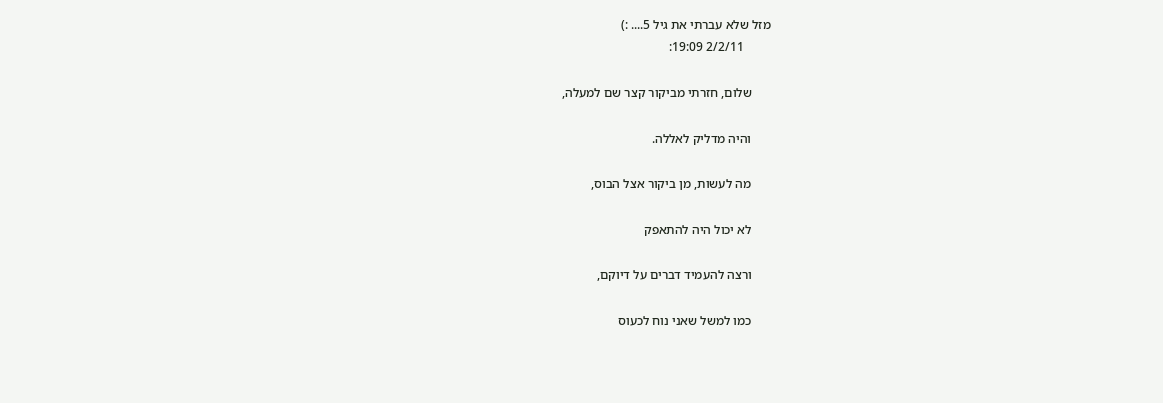מזל שלא עברתי את גיל 5.... :)
        2/2/11 19:09:

      שלום, חזרתי מביקור קצר שם למעלה,

      והיה מדליק לאללה.

      מה לעשות, מן ביקור אצל הבוס,

      לא יכול היה להתאפק

      ורצה להעמיד דברים על דיוקם,

      כמו למשל שאני נוח לכעוס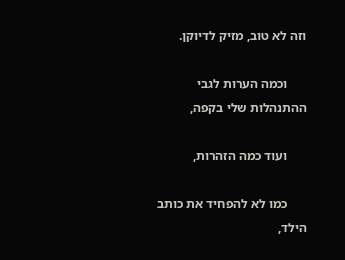וזה לא טוב, מזיק לדיוקן.

      וכמה הערות לגבי ההתנהלות שלי בקפה,

      ועוד כמה הזהרות,

      כמו לא להפחיד את כותב הילד,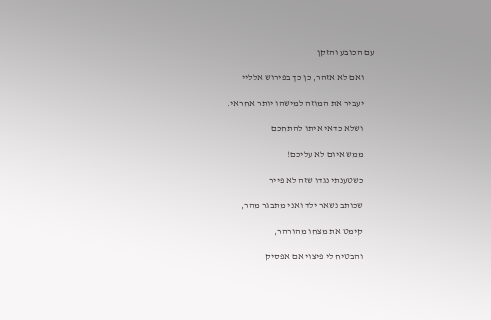עם הכובע והזקן

      ואם לא אזהר, כן כך בפירוש אלליי

      יעביר את המוזה למישהו יותר אחראי.

      ושלא כדאי איתו להתחכם

      ממש איום לא עליכם!

      כשטענתי נגדו שזה לא פייר

      שכותב נשאר ילד ואני מתבגר מהר,

      קימט את מצחו מהורהר,

      והבטיח לי פיצוי אם אפסיק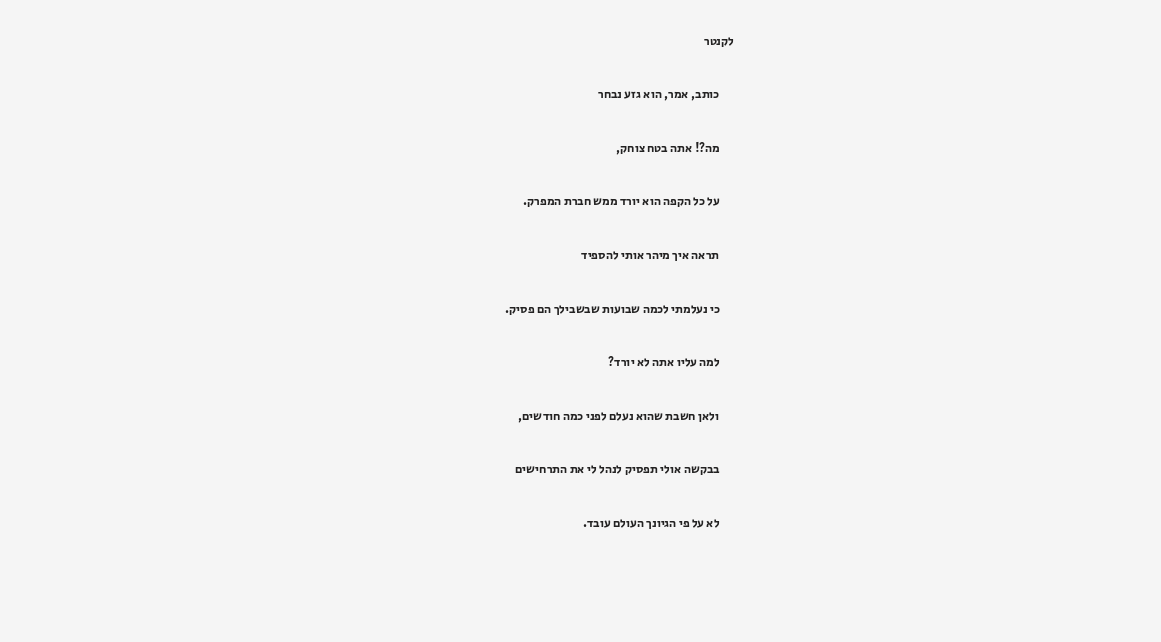לקנטר

      כותב, אמר, הוא גזע נבחר

      מה?! אתה בטח צוחק,

      על כל הקפה הוא יורד ממש חברת המפרק.

      תראה איך מיהר אותי להספיד

      כי נעלמתי לכמה שבועות שבשבילך הם פסיק.

      למה עליו אתה לא יורד?

      ולאן חשבת שהוא נעלם לפני כמה חודשים,

      בבקשה אולי תפסיק לנהל לי את התרחישים

      לא על פי הגיונך העולם עובד.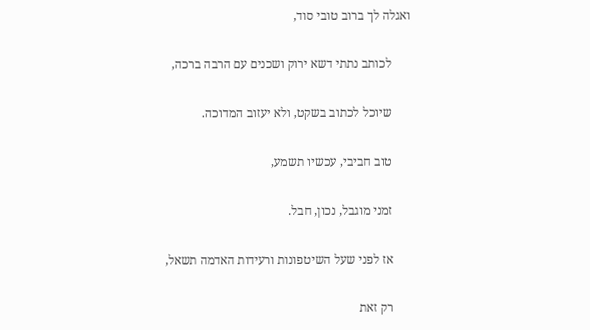ואגלה לך ברוב טובי סוד,

      לכותב נתתי דשא ירוק ושכנים עם הרבה ברכה,

      שיוכל לכתוב בשקט, ולא יעזוב המדוכה.

      טוב חביבי, עכשיו תשמע,

      זמני מוגבל, נכון, חבל.

      אז לפני שעל השיטפונות ורעידות האדמה תשאל,

      רק זאת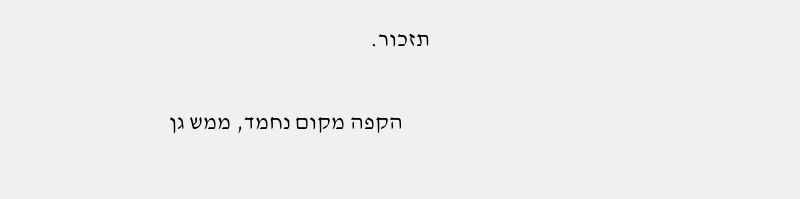תזכור.

      הקפה מקום נחמד, ממש גן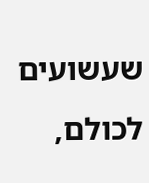שעשועים לכולם,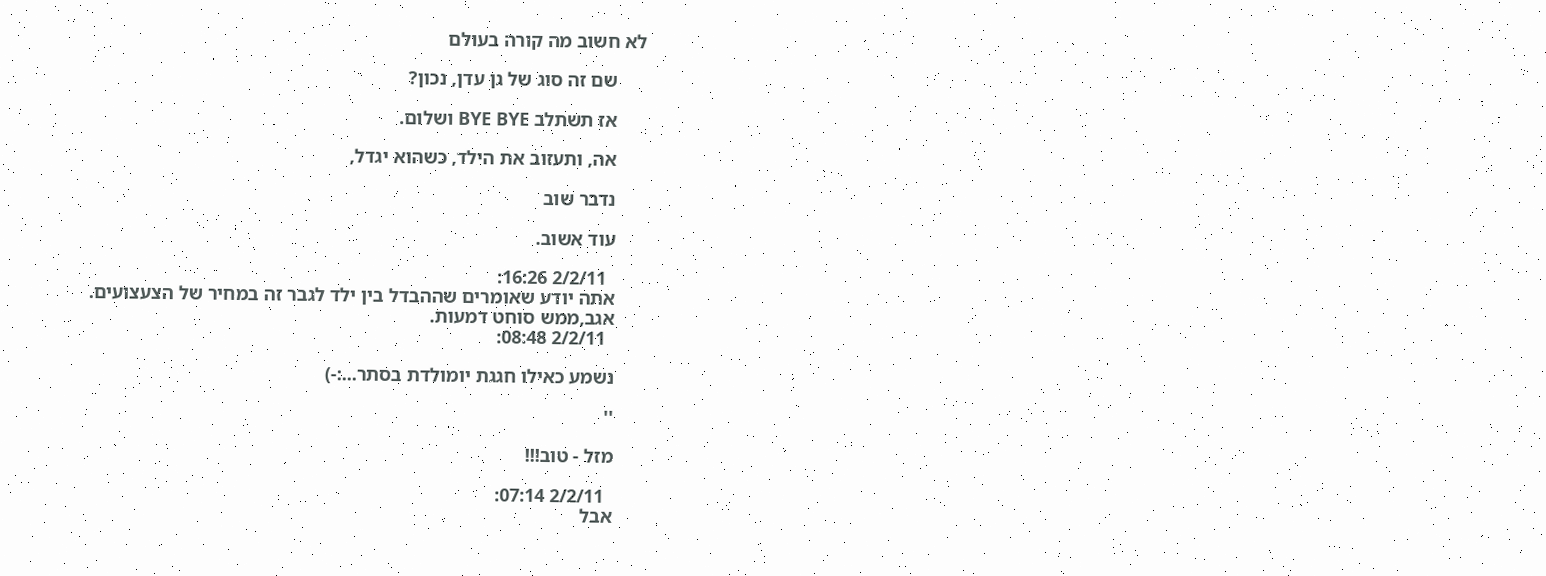לא חשוב מה קורה בעולם

      שם זה סוג של גן עדן, נכון?

      אז תשתלב BYE BYE ושלום.

      אה, ותעזוב את הילד, כשהוא יגדל,

      נדבר שוב

      עוד אשוב.

        2/2/11 16:26:
      אתה יודע שאומרים שההבדל בין ילד לגבר זה במחיר של הצעצועים.
      אגב,ממש סוחט דמעות.
        2/2/11 08:48:

      נשמע כאילו חגגת יומולדת בסתר...:-)

      ''

      מזל - טוב!!!

        2/2/11 07:14:
      אבל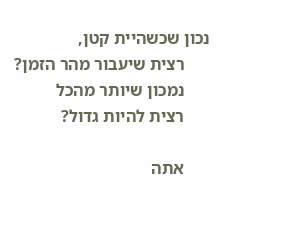נכון שכשהיית קטן,
      רצית שיעבור מהר הזמן?
      נמכון שיותר מהכל
      רצית להיות גדול?

      אתה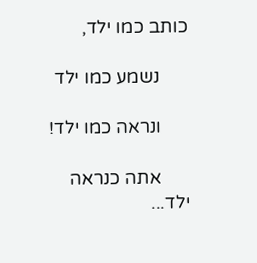כותב כמו ילד,

      נשמע כמו ילד

      ונראה כמו ילד!

      אתה כנראה ילד...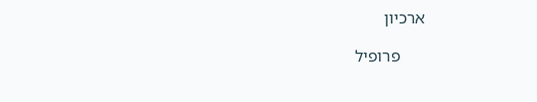ארכיון

      פרופיל